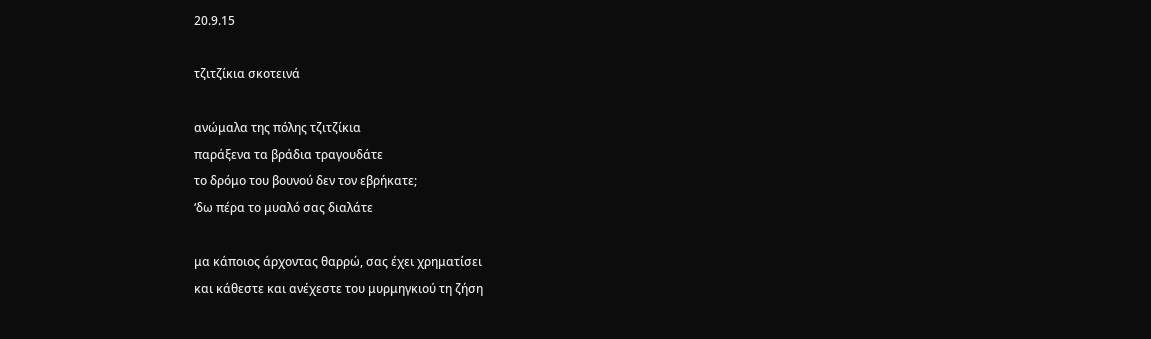20.9.15

τζιτζίκια σκοτεινά

ανώμαλα της πόλης τζιτζίκια
παράξενα τα βράδια τραγουδάτε
το δρόμο του βουνού δεν τον εβρήκατε;
‘δω πέρα το μυαλό σας διαλάτε

μα κάποιος άρχοντας θαρρώ, σας έχει χρηματίσει
και κάθεστε και ανέχεστε του μυρμηγκιού τη ζήση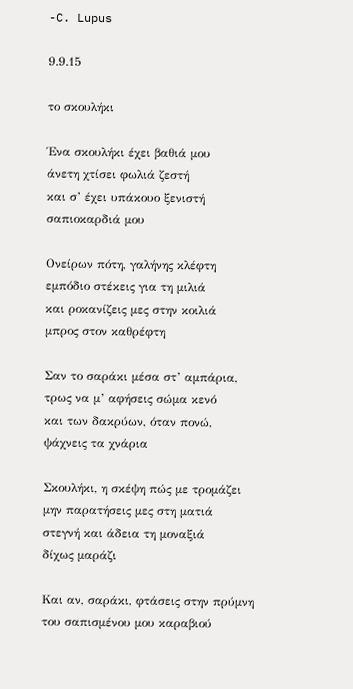-C. Lupus

9.9.15

το σκουλήκι

Ένα σκουλήκι έχει βαθιά μου
άνετη χτίσει φωλιά ζεστή
και σ’ έχει υπάκουο ξενιστή
σαπιοκαρδιά μου

Ονείρων πότη, γαλήνης κλέφτη
εμπόδιο στέκεις για τη μιλιά
και ροκανίζεις μες στην κοιλιά
μπρος στον καθρέφτη

Σαν το σαράκι μέσα στ’ αμπάρια,
τρως να μ’ αφήσεις σώμα κενό
και των δακρύων, όταν πονώ,
ψάχνεις τα χνάρια

Σκουλήκι, η σκέψη πώς με τρομάζει
μην παρατήσεις μες στη ματιά
στεγνή και άδεια τη μοναξιά
δίχως μαράζι

Και αν, σαράκι, φτάσεις στην πρύμνη
του σαπισμένου μου καραβιού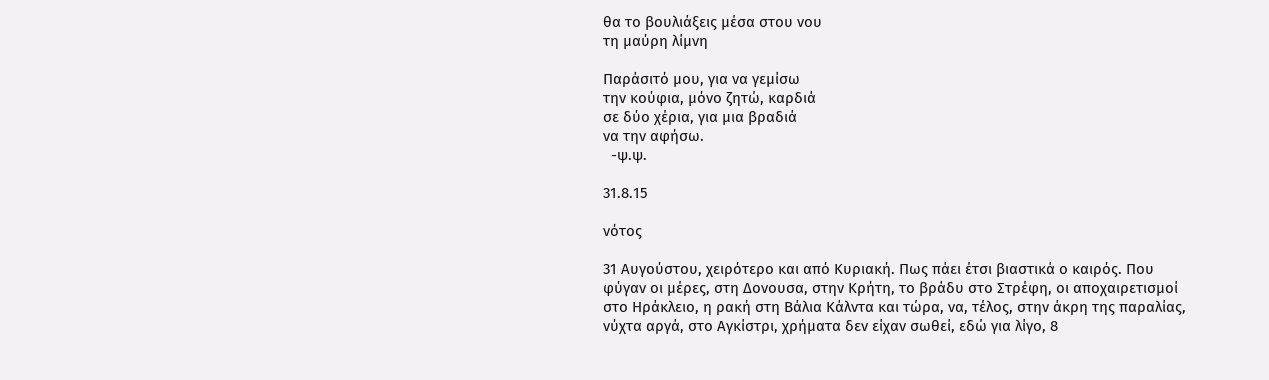θα το βουλιάξεις μέσα στου νου
τη μαύρη λίμνη

Παράσιτό μου, για να γεμίσω
την κούφια, μόνο ζητώ, καρδιά
σε δύο χέρια, για μια βραδιά
να την αφήσω.
  -ψ.ψ.

31.8.15

νότος

31 Αυγούστου, χειρότερο και από Κυριακή. Πως πάει έτσι βιαστικά ο καιρός. Που φύγαν οι μέρες, στη Δονουσα, στην Κρήτη, το βράδυ στο Στρέφη, οι αποχαιρετισμοί στο Ηράκλειο, η ρακή στη Βάλια Κάλντα και τώρα, να, τέλος, στην άκρη της παραλίας, νύχτα αργά, στο Αγκίστρι, χρήματα δεν είχαν σωθεί, εδώ για λίγο, 8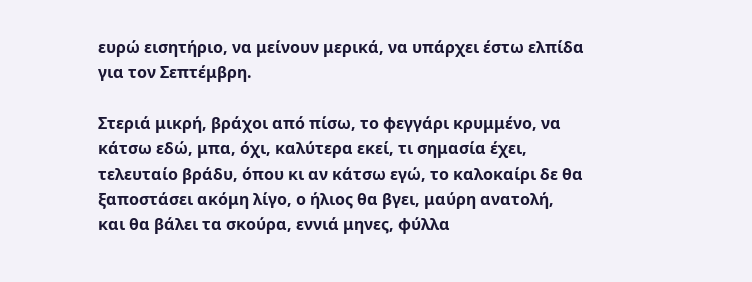ευρώ εισητήριο, να μείνουν μερικά, να υπάρχει έστω ελπίδα για τον Σεπτέμβρη.

Στεριά μικρή, βράχοι από πίσω, το φεγγάρι κρυμμένο, να κάτσω εδώ, μπα, όχι, καλύτερα εκεί, τι σημασία έχει, τελευταίο βράδυ, όπου κι αν κάτσω εγώ, το καλοκαίρι δε θα ξαποστάσει ακόμη λίγο, ο ήλιος θα βγει, μαύρη ανατολή, και θα βάλει τα σκούρα, εννιά μηνες, φύλλα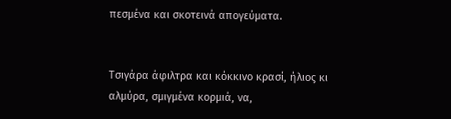πεσμένα και σκοτεινά απογεύματα.


Τσιγάρα άφιλτρα και κόκκινο κρασί, ήλιος κι αλμύρα, σμιγμένα κορμιά, να,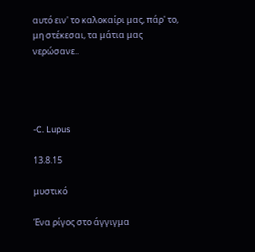αυτό ειν' το καλοκαίρι μας, πάρ' το, μη στέκεσαι, τα μάτια μας νερώσανε..




-C. Lupus

13.8.15

μυστικό

Ένα ρίγος στο άγγιγμα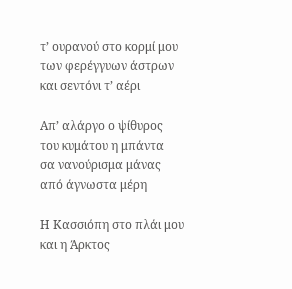τ’ ουρανού στο κορμί μου
των φερέγγυων άστρων
και σεντόνι τ’ αέρι

Απ’ αλάργο ο ψίθυρος
του κυμάτου η μπάντα
σα νανούρισμα μάνας
από άγνωστα μέρη

Η Κασσιόπη στο πλάι μου
και η Άρκτος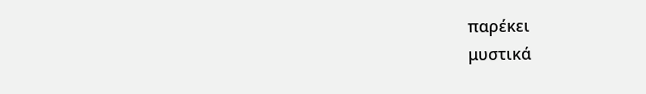παρέκει
μυστικά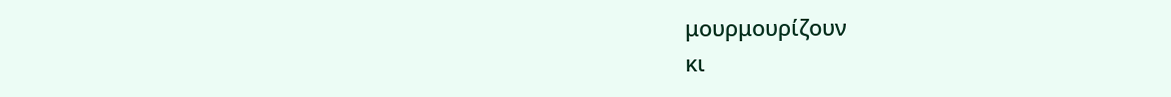μουρμουρίζουν
κι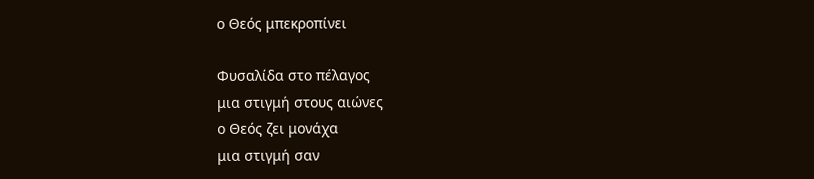ο Θεός μπεκροπίνει

Φυσαλίδα στο πέλαγος
μια στιγμή στους αιώνες
ο Θεός ζει μονάχα
μια στιγμή σαν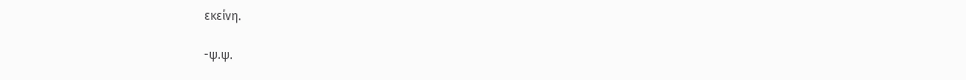εκείνη.

-ψ.ψ.